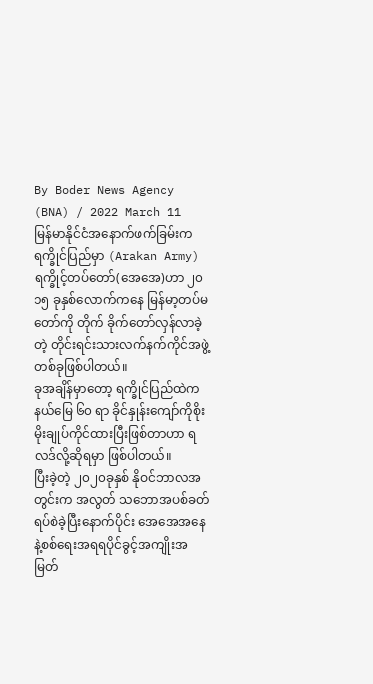By Boder News Agency (BNA) / 2022 March 11
မြန်မာနိုင်ငံအနောက်ဖက်ခြမ်းက ရက္ခိုင်ပြည်မှာ (Arakan Army)ရက္ခိုင့်တပ်တော်(အေအေ)ဟာ ၂၀ ၁၅ ခုနှစ်လောက်ကနေ မြန်မာ့တပ်မတော်ကို တိုက် ခိုက်တော်လှန်လာခဲ့တဲ့ တိုင်းရင်းသားလက်နက်ကိုင်အဖွဲ့တစ်ခုဖြစ်ပါတယ်။
ခုအချိန်မှာတော့ ရက္ခိုင်ပြည်ထဲက နယ်မြေ ၆၀ ရာ ခိုင်နှုန်းကျော်ကိုစိုးမိုးချုပ်ကိုင်ထားပြီးဖြစ်တာဟာ ရလဒ်လို့ဆိုရမှာ ဖြစ်ပါတယ်။
ပြီးခဲ့တဲ့ ၂၀၂၀ခုနှစ် နိုဝင်ဘာလအတွင်းက အလွတ် သဘောအပစ်ခတ်ရပ်စဲခဲ့ပြီးနောက်ပိုင်း အေအေအနေနဲ့စစ်ရေးအရရပိုင်ခွင့်အကျိုးအမြတ်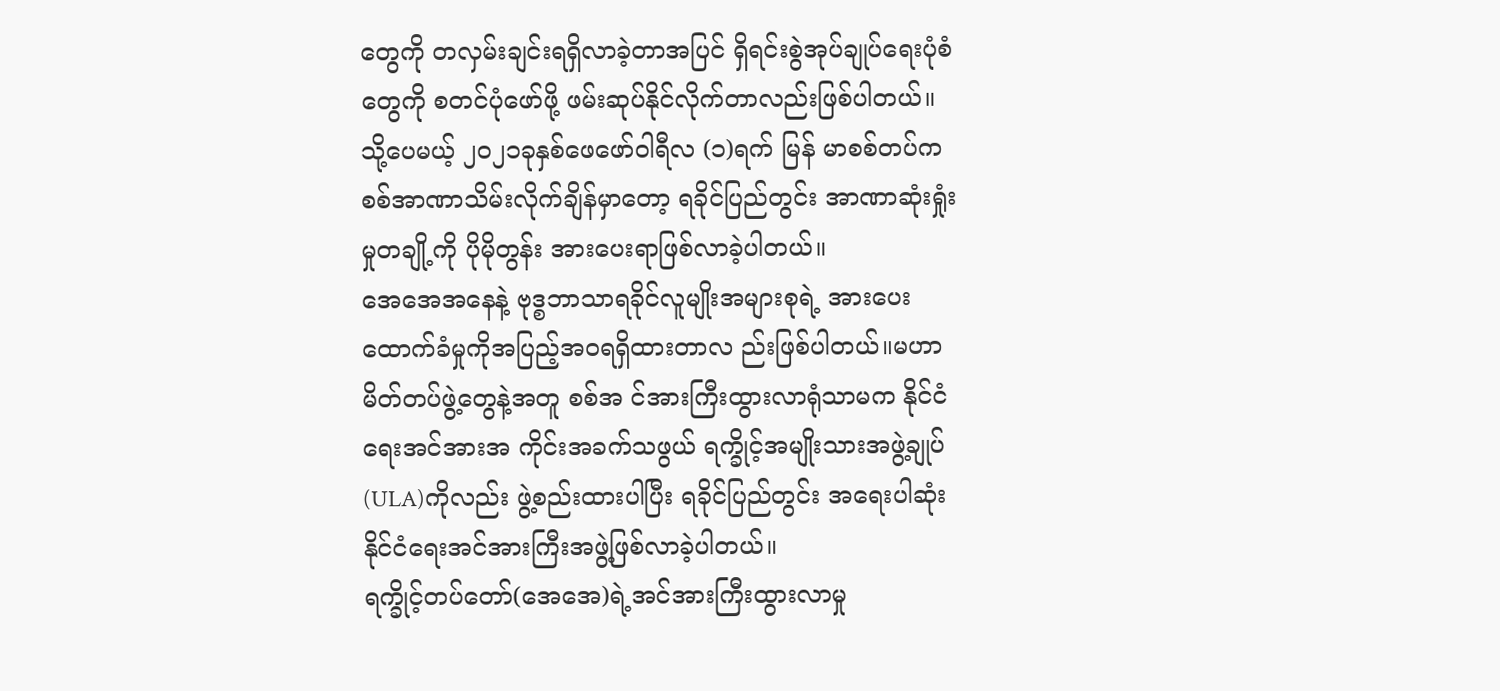တွေကို တလှမ်းချင်းရရှိလာခဲ့တာအပြင် ရှိရင်းစွဲအုပ်ချုပ်ရေးပုံစံတွေကို စတင်ပုံဖော်ဖို့ ဖမ်းဆုပ်နိုင်လိုက်တာလည်းဖြစ်ပါတယ်။
သို့ပေမယ့် ၂၀၂၁ခုနှစ်ဖေဖော်ဝါရီလ (၁)ရက် မြန် မာစစ်တပ်က စစ်အာဏာသိမ်းလိုက်ချိန်မှာတော့ ရခိုင်ပြည်တွင်း အာဏာဆုံးရှုံးမှုတချို့ကို ပိုမိုတွန်း အားပေးရာဖြစ်လာခဲ့ပါတယ်။
အေအေအနေနဲ့ ဗုဒ္စဘာသာရခိုင်လူမျိုးအများစုရဲ့ အားပေးထောက်ခံမှုကိုအပြည့်အဝရရှိထားတာလ ည်းဖြစ်ပါတယ်။မဟာမိတ်တပ်ဖွဲ့တွေနဲ့အတူ စစ်အ င်အားကြီးထွားလာရုံသာမက နိုင်ငံရေးအင်အားအ ကိုင်းအခက်သဖွယ် ရက္ခိုင့်အမျိုးသားအဖွဲ့ချုပ် (ULA)ကိုလည်း ဖွဲ့စည်းထားပါပြီး ရခိုင်ပြည်တွင်း အရေးပါဆုံးနိုင်ငံရေးအင်အားကြီးအဖွဲ့ဖြစ်လာခဲ့ပါတယ်။
ရက္ခိုင့်တပ်တော်(အေအေ)ရဲ့အင်အားကြီးထွားလာမှု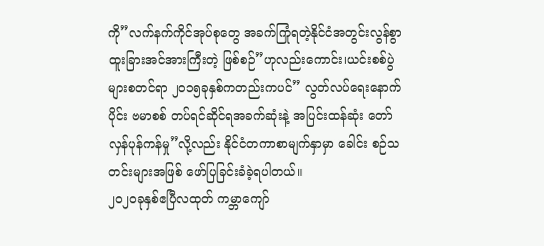ကို”လက်နက်ကိုင်အုပ်စုတွေ အခက်ကြုံရတဲ့နိုင်ငံအတွင်းလွန်စွာထူးခြားအင်အားကြီးတဲ့ ဖြစ်စဉ်”ဟုလည်းကောင်း၊ယင်းစစ်ပွဲများစတင်ရာ ၂၀၁၅ခုနှစ်ကတည်းကပင်” လွတ်လပ်ရေးနောက်ပိုင်း ဗမာစစ် တပ်ရင်ဆိုင်ရအခက်ဆုံးနဲ့ အပြင်းထန်ဆုံး တော်လှန်ပုန်ကန်မှု”လို့လည်း နိုင်ငံတကာစာမျက်နှာမှာ ခေါင်း စဉ်သတင်းများအဖြစ် ဖော်ပြခြင်းခံခဲ့ရပါတယ်။
၂၀၂၀ခုနှစ်ဧပြီလထုတ် ကမ္ဘာကျော်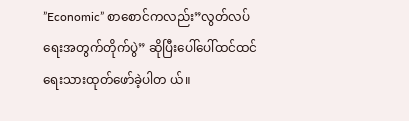”Economic” စာစောင်ကလည်း”လွတ်လပ်ရေးအတွက်တိုက်ပွဲ” ဆိုပြီးပေါ်ပေါ်ထင်ထင် ရေးသားထုတ်ဖော်ခဲ့ပါတ ယ်။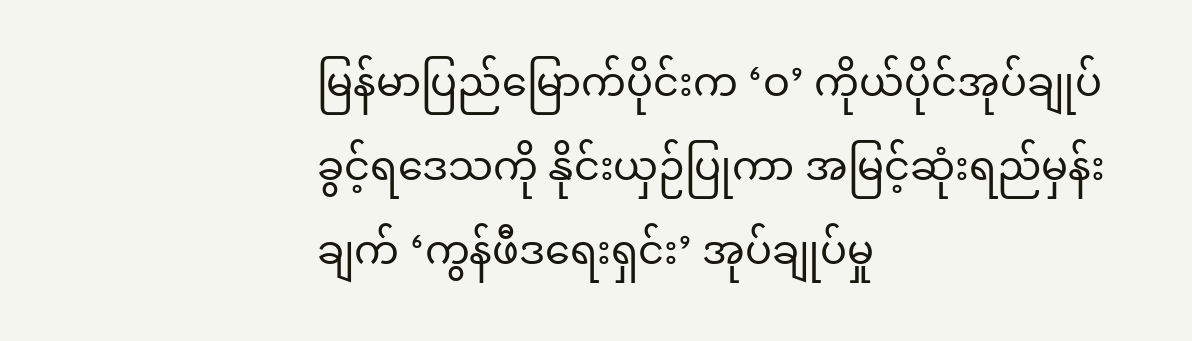မြန်မာပြည်မြောက်ပိုင်းက ‘ဝ’ ကိုယ်ပိုင်အုပ်ချုပ်ခွင့်ရဒေသကို နိုင်းယှဉ်ပြုကာ အမြင့်ဆုံးရည်မှန်းချက် ‘ကွန်ဖီဒရေးရှင်း’ အုပ်ချုပ်မှု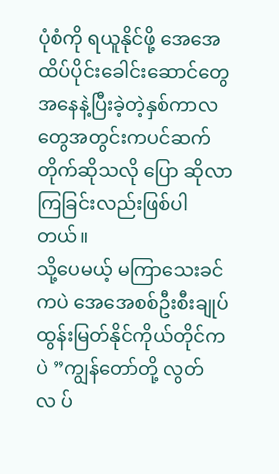ပုံစံကို ရယူနိုင်ဖို့ အေအေထိပ်ပိုင်းခေါင်းဆောင်တွေအနေနဲ့ပြီးခဲ့တဲ့နှစ်ကာလတွေအတွင်းကပင်ဆက်တိုက်ဆိုသလို ပြော ဆိုလာကြခြင်းလည်းဖြစ်ပါတယ်။
သို့ပေမယ့် မကြာသေးခင်ကပဲ အေအေစစ်ဦးစီးချုပ်ထွန်းမြတ်နိုင်ကိုယ်တိုင်ကပဲ ”ကျွန်တော်တို့ လွတ်လ ပ်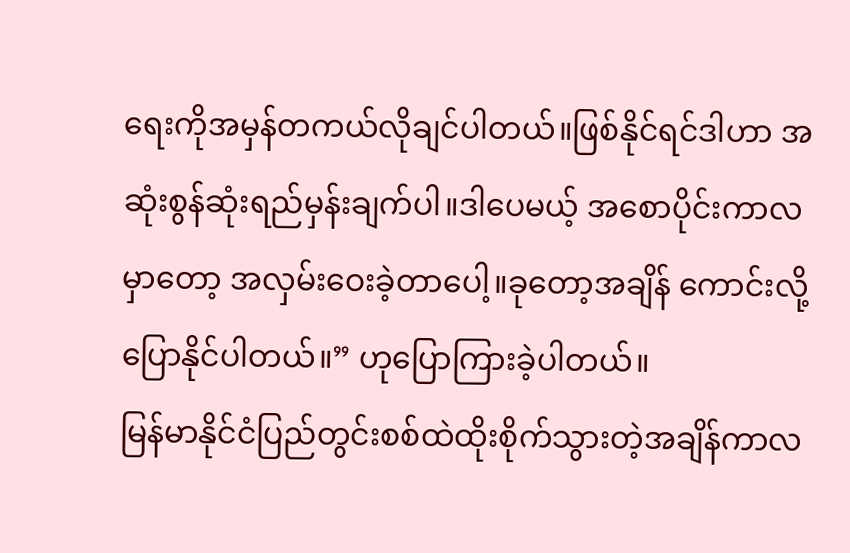ရေးကိုအမှန်တကယ်လိုချင်ပါတယ်။ဖြစ်နိုင်ရင်ဒါဟာ အဆုံးစွန်ဆုံးရည်မှန်းချက်ပါ။ဒါပေမယ့် အစောပိုင်းကာလမှာတော့ အလှမ်းဝေးခဲ့တာပေါ့။ခုတော့အချိန် ကောင်းလို့ ပြောနိုင်ပါတယ်။” ဟုပြောကြားခဲ့ပါတယ်။
မြန်မာနိုင်ငံပြည်တွင်းစစ်ထဲထိုးစိုက်သွားတဲ့အချိန်ကာလ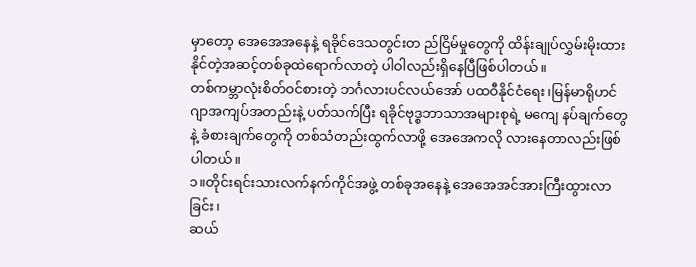မှာတော့ အေအေအနေနဲ့ ရခိုင်ဒေသတွင်းတ ည်ငြိမ်မှုတွေကို ထိန်းချုပ်လွှမ်းမိုးထားနိုင်တဲ့အဆင့်တစ်ခုထဲရောက်လာတဲ့ ပါဝါလည်းရှိနေပြီဖြစ်ပါတယ်။
တစ်ကမ္ဘာလုံးစိတ်ဝင်စားတဲ့ ဘင်္ဂလားပင်လယ်အော် ပထဝီနိုင်ငံရေး၊မြန်မာရိုဟင်ဂျာအကျပ်အတည်းနဲ့ ပတ်သက်ပြီး ရခိုင်ဗုဒ္စဘာသာအများစုရဲ့ မကျေ နပ်ချက်တွေနဲ့ ခံစားချက်တွေကို တစ်သံတည်းထွက်လာဖို့ အေအေကလို လားနေတာလည်းဖြစ်ပါတယ်။
၁။တိုင်းရင်းသားလက်နက်ကိုင်အဖွဲ့ တစ်ခုအနေနဲ့ အေအေအင်အားကြီးထွားလာခြင်း၊
ဆယ်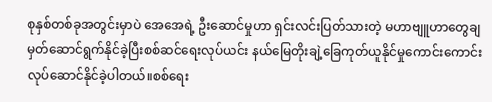စုနှစ်တစ်ခုအတွင်းမှာပဲ အေအေရဲ့ ဦးဆောင်မှုဟာ ရှင်းလင်းပြတ်သားတဲ့ မဟာဗျူဟာတွေချမှတ်ဆောင်ရွက်နိုင်ခဲ့ပြီးစစ်ဆင်ရေးလုပ်ယင်း နယ်မြေတိုးချဲ့ခြေကုတ်ယူနိုင်မှုကောင်းကောင်းလုပ်ဆောင်နိုင်ခဲ့ပါတယ်။စစ်ရေး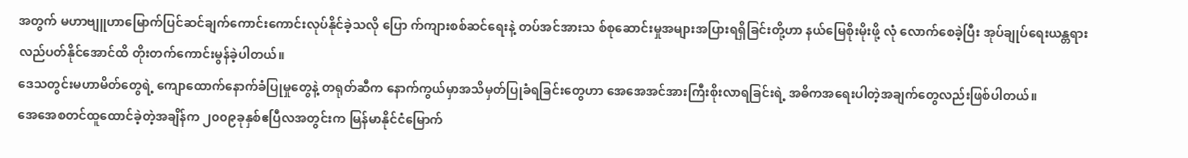အတွက် မဟာဗျူဟာမြောက်ပြင်ဆင်ချက်ကောင်းကောင်းလုပ်နိုင်ခဲ့သလို ပြော က်ကျားစစ်ဆင်ရေးနဲ့ တပ်အင်အားသ စ်စုဆောင်းမှုအများအပြားရရှိခြင်းတို့ဟာ နယ်မြေစိုးမိုးဖို့ လုံ လောက်စေခဲ့ပြီး အုပ်ချုပ်ရေးယန္တရားလည်ပတ်နိုင်အောင်ထိ တိုးတက်ကောင်းမွန်ခဲ့ပါတယ်။
ဒေသတွင်းမဟာမိတ်တွေရဲ့ ကျောထောက်နောက်ခံပြုမှုတွေနဲ့ တရုတ်ဆီက နောက်ကွယ်မှာအသိမှတ်ပြုခံရခြင်းတွေဟာ အေအေအင်အားကြီးစိုးလာရခြင်းရဲ့ အဓိကအရေးပါတဲ့အချက်တွေလည်းဖြစ်ပါတယ်။
အေအေစတင်ထူထောင်ခဲ့တဲ့အချိန်က ၂၀၀၉ခုနှစ်ဧပြီလအတွင်းက မြန်မာနိုင်ငံမြောက်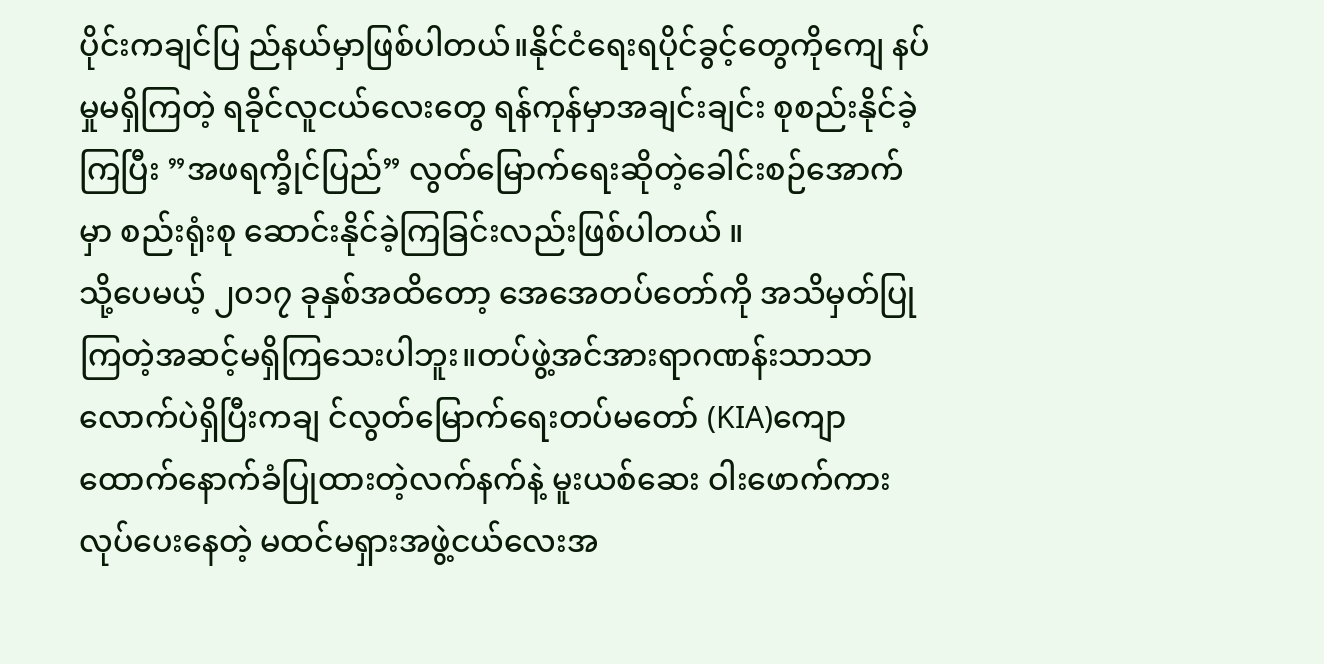ပိုင်းကချင်ပြ ည်နယ်မှာဖြစ်ပါတယ်။နိုင်ငံရေးရပိုင်ခွင့်တွေကိုကျေ နပ်မှုမရှိကြတဲ့ ရခိုင်လူငယ်လေးတွေ ရန်ကုန်မှာအချင်းချင်း စုစည်းနိုင်ခဲ့ကြပြီး ”အဖရက္ခိုင်ပြည်” လွတ်မြောက်ရေးဆိုတဲ့ခေါင်းစဉ်အောက်မှာ စည်းရုံးစု ဆောင်းနိုင်ခဲ့ကြခြင်းလည်းဖြစ်ပါတယ် ။
သို့ပေမယ့် ၂၀၁၇ ခုနှစ်အထိတော့ အေအေတပ်တော်ကို အသိမှတ်ပြုကြတဲ့အဆင့်မရှိကြသေးပါဘူး။တပ်ဖွဲ့အင်အားရာဂဏန်းသာသာလောက်ပဲရှိပြီးကချ င်လွတ်မြောက်ရေးတပ်မတော် (KIA)ကျော ထောက်နောက်ခံပြုထားတဲ့လက်နက်နဲ့ မူးယစ်ဆေး ဝါးဖောက်ကားလုပ်ပေးနေတဲ့ မထင်မရှားအဖွဲ့ငယ်လေးအ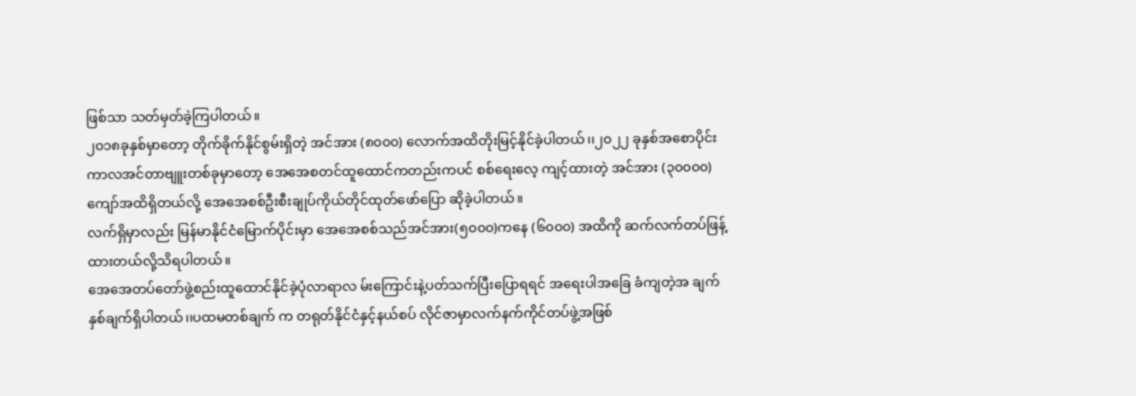ဖြစ်သာ သတ်မှတ်ခဲ့ကြပါတယ်။
၂၀၁၈ခုနှစ်မှာတော့ တိုက်ခိုက်နိုင်စွမ်းရှိတဲ့ အင်အား (၈၀၀၀) လောက်အထိတိုးမြင့်နိုင်ခဲ့ပါတယ်၊၊၂၀၂၂ ခုနှစ်အစောပိုင်းကာလအင်တာဗျူးတစ်ခုမှာတော့ အေအေစတင်ထူထောင်ကတည်းကပင် စစ်ရေးလေ့ ကျင့်ထားတဲ့ အင်အား (၃၀၀၀၀)ကျော်အထိရှိတယ်လို့ အေအေစစ်ဦးစီးချုပ်ကိုယ်တိုင်ထုတ်ဖော်ပြော ဆိုခဲ့ပါတယ်။
လက်ရှိမှာလည်း မြန်မာနိုင်ငံမြောက်ပိုင်းမှာ အေအေစစ်သည်အင်အား(၅၀၀၀)ကနေ (၆၀၀၀) အထိကို ဆက်လက်တပ်ဖြန့်ထားတယ်လို့သိရပါတယ်။
အေအေတပ်တော်ဖွဲ့စည်းထူထောင်နိုင်ခဲ့ပုံလာရာလ မ်းကြောင်းနဲ့ပတ်သက်ပြီးပြောရရင် အရေးပါအခြေ ခံကျတဲ့အ ချက်နှစ်ချက်ရှိပါတယ်၊၊ပထမတစ်ချက် က တရုတ်နိုင်ငံနှင့်နယ်စပ် လိုင်ဇာမှာလက်နက်ကိုင်တပ်ဖွဲ့အဖြစ်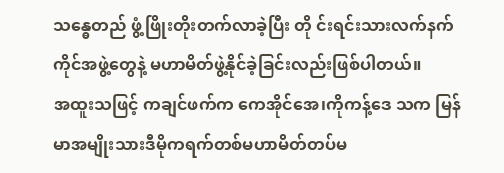သန္ဓေတည် ဖွံ့ဖြိုးတိုးတက်လာခဲ့ပြီး တို င်းရင်းသားလက်နက်ကိုင်အဖွဲ့တွေနဲ့ မဟာမိတ်ဖွဲ့နိုင်ခဲ့ခြင်းလည်းဖြစ်ပါတယ်။
အထူးသဖြင့် ကချင်ဖက်က ကေအိုင်အေ၊ကိုကန့်ဒေ သက မြန်မာအမျိုးသားဒီမိုကရက်တစ်မဟာမိတ်တပ်မ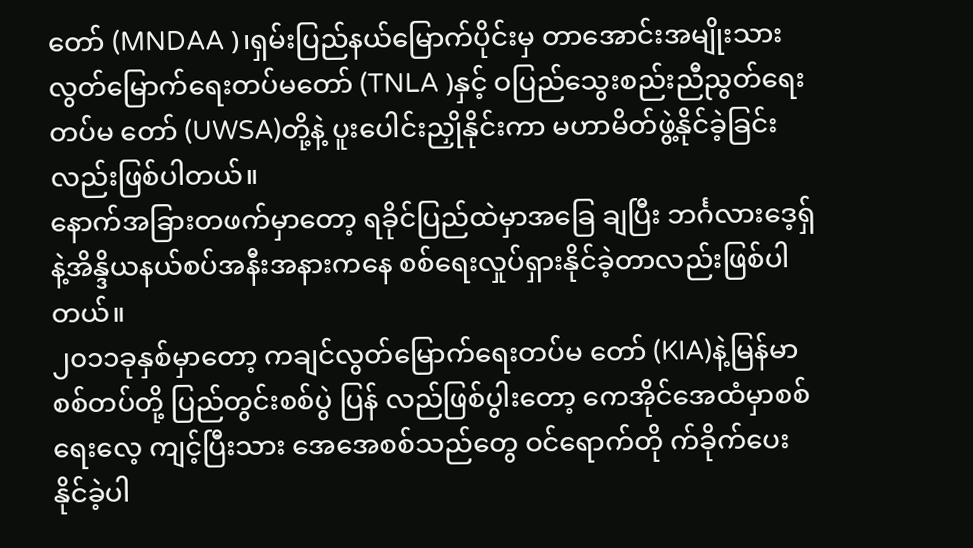တော် (MNDAA )၊ရှမ်းပြည်နယ်မြောက်ပိုင်းမှ တာအောင်းအမျိုးသားလွတ်မြောက်ရေးတပ်မတော် (TNLA )နှင့် ဝပြည်သွေးစည်းညီညွတ်ရေးတပ်မ တော် (UWSA)တို့နဲ့ ပူးပေါင်းညှိုနိုင်းကာ မဟာမိတ်ဖွဲ့နိုင်ခဲ့ခြင်းလည်းဖြစ်ပါတယ်။
နောက်အခြားတဖက်မှာတော့ ရခိုင်ပြည်ထဲမှာအခြေ ချပြီး ဘင်္ဂလားဒေ့ရှ်နဲ့အိန္ဒိယနယ်စပ်အနီးအနားကနေ စစ်ရေးလှုပ်ရှားနိုင်ခဲ့တာလည်းဖြစ်ပါတယ်။
၂၀၁၁ခုနှစ်မှာတော့ ကချင်လွတ်မြောက်ရေးတပ်မ တော် (KIA)နဲ့မြန်မာစစ်တပ်တို့ ပြည်တွင်းစစ်ပွဲ ပြန် လည်ဖြစ်ပွါးတော့ ကေအိုင်အေထံမှာစစ်ရေးလေ့ ကျင့်ပြီးသား အေအေစစ်သည်တွေ ဝင်ရောက်တို က်ခိုက်ပေးနိုင်ခဲ့ပါ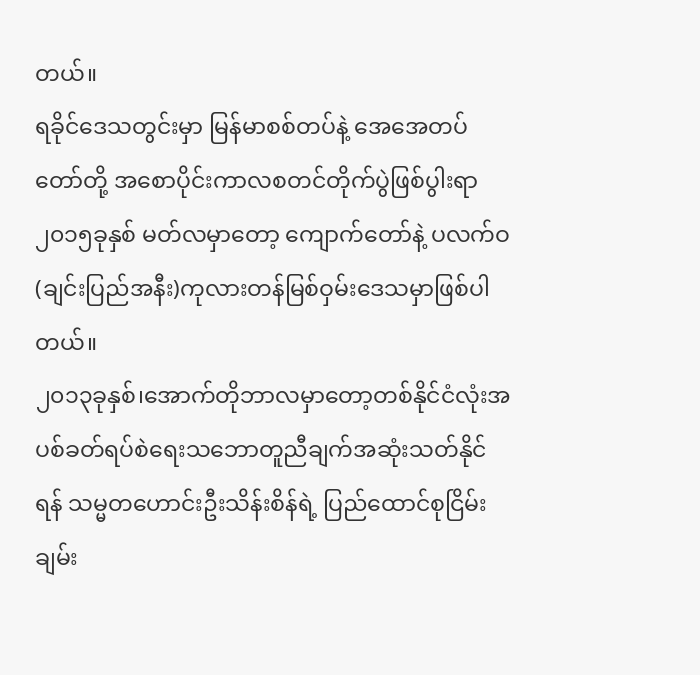တယ်။
ရခိုင်ဒေသတွင်းမှာ မြန်မာစစ်တပ်နဲ့ အေအေတပ်တော်တို့ အစောပိုင်းကာလစတင်တိုက်ပွဲဖြစ်ပွါးရာ ၂၀၁၅ခုနှစ် မတ်လမှာတော့ ကျောက်တော်နဲ့ ပလက်ဝ(ချင်းပြည်အနီး)ကုလားတန်မြစ်ဝှမ်းဒေသမှာဖြစ်ပါတယ်။
၂၀၁၃ခုနှစ်၊အောက်တိုဘာလမှာတော့တစ်နိုင်ငံလုံးအပစ်ခတ်ရပ်စဲရေးသဘောတူညီချက်အဆုံးသတ်နိုင်ရန် သမ္မတဟောင်းဦးသိန်းစိန်ရဲ့ ပြည်ထောင်စုငြိမ်းချမ်း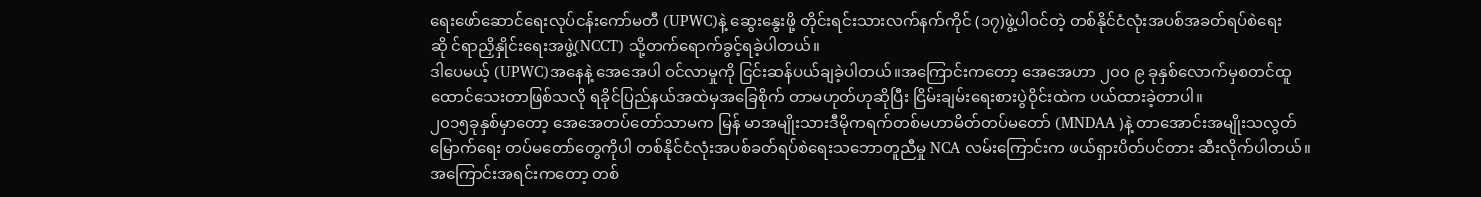ရေးဖော်ဆောင်ရေးလုပ်ငန်းကော်မတီ (UPWC)နဲ့ ဆွေးနွေးဖို့ တိုင်းရင်းသားလက်နက်ကိုင် (၁၇)ဖွဲ့ပါဝင်တဲ့ တစ်နိုင်ငံလုံးအပစ်အခတ်ရပ်စဲရေးဆို င်ရာညှိနှိုင်းရေးအဖွဲ့(NCCT) သို့တက်ရောက်ခွင့်ရခဲ့ပါတယ်။
ဒါပေမယ့် (UPWC)အနေနဲ့ အေအေပါ ဝင်လာမှုကို ငြင်းဆန်ပယ်ချခဲ့ပါတယ်။အကြောင်းကတော့ အေအေဟာ ၂၀၀ ၉ ခုနှစ်လောက်မှစတင်ထူထောင်သေးတာဖြစ်သလို ရခိုင်ပြည်နယ်အထဲမှအခြေစိုက် တာမဟုတ်ဟုဆိုပြီး ငြိမ်းချမ်းရေးစားပွဲဝိုင်းထဲက ပယ်ထားခဲ့တာပါ။
၂၀၁၅ခုနှစ်မှာတော့ အေအေတပ်တော်သာမက မြန် မာအမျိုးသားဒီမိုကရက်တစ်မဟာမိတ်တပ်မတော် (MNDAA )နဲ့ တာအောင်းအမျိုးသလွတ်မြောက်ရေး တပ်မတော်တွေကိုပါ တစ်နိုင်ငံလုံးအပစ်ခတ်ရပ်စဲရေးသဘောတူညီမှု NCA လမ်းကြောင်းက ဖယ်ရှားပိတ်ပင်တား ဆီးလိုက်ပါတယ်။အကြောင်းအရင်းကတော့ တစ်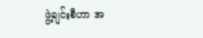ဖွဲ့ချင်းစီဟာ အ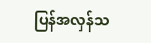ပြန်အလှန်သ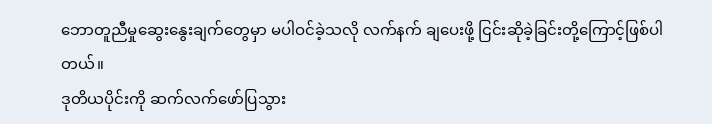ဘောတူညီမှုဆွေးနွေးချက်တွေမှာ မပါဝင်ခဲ့သလို လက်နက် ချပေးဖို့ ငြင်းဆိုခဲ့ခြင်းတို့ကြောင့်ဖြစ်ပါတယ်။
ဒုတိယပိုင်းကို ဆက်လက်ဖော်ပြသွား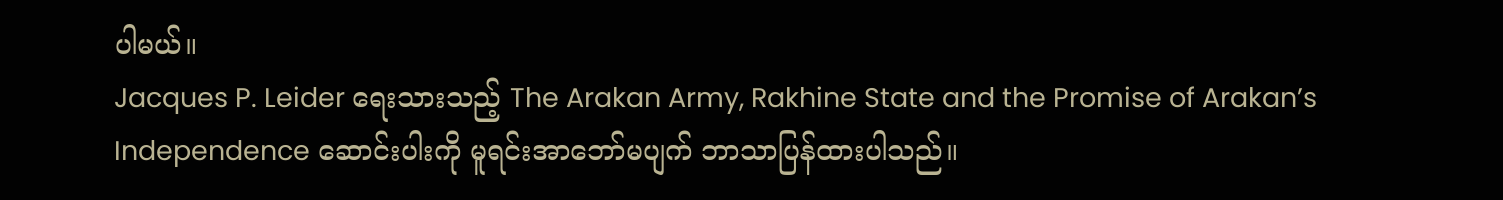ပါမယ်။
Jacques P. Leider ရေးသားသည့် The Arakan Army, Rakhine State and the Promise of Arakan’s Independence ဆောင်းပါးကို မူရင်းအာဘော်မပျက် ဘာသာပြန်ထားပါသည်။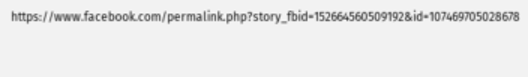https://www.facebook.com/permalink.php?story_fbid=152664560509192&id=107469705028678